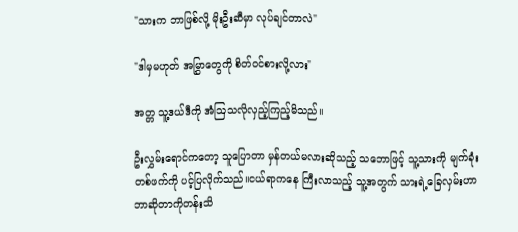"သားက ဘာဖြစ်လို့ မိုးဦးဆီမှာ လုပ်ချင်တာလဲ"

"ဒါမှမဟုတ် အမြွှာတွေကို စိတ်၀င်စားလို့လား"

အတ္တ သူ့ဒယ်ဒီကို အံဩသလိုလှည့်ကြည့်မိသည်။

ဦးလွှမ်းရောင်ကတော့ သူပြောတာ မှန်တယ်မလားဆိုသည့် သဘောဖြင့် သူ့သားကို မျက်ခုံးတစ်ဖက်ကို ပင့်ပြလိုက်သည်။ငယ်ရာကနေ ကြီးလာသည့် သူ့အတွက် သားရဲ့ခြေလှမ်းဟာ ဘာဆိုတာကိုတန်းသိ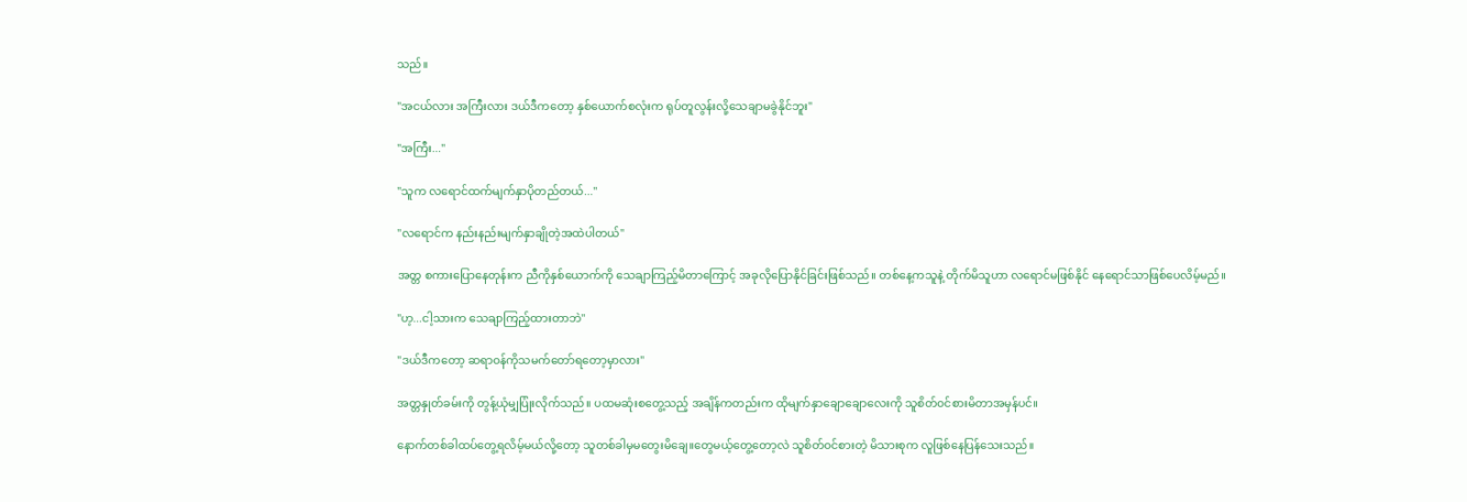သည်။

"အငယ်လား အကြီးလား ဒယ်ဒီကတော့ နှစ်ယောက်စလုံးက ရုပ်တူလွန်းလို့သေချာမခွဲနိုင်ဘူး"

"အကြီး..."

"သူက လရောင်ထက်မျက်နှာပိုတည်တယ်..."

"လရောင်က နည်းနည်းမျက်နှာချိုတဲ့အထဲပါတယ်"

အတ္တ စကားပြောနေတုန်းက ညီကိုနှစ်ယောက်ကို သေချာကြည့်မိတာကြောင့် အခုလိုပြောနိုင်ခြင်းဖြစ်သည်။ ‌တစ်နေ့ကသူနဲ့ တိုက်မိသူဟာ လရောင်‌မဖြစ်နိုင် နေရောင်သာဖြစ်ပေလိမ့်မည်။

"ဟ့...ငါ့သားက ‌သေချာကြည့်ထားတာဘဲ"

"ဒယ်ဒီကတော့ ဆရာ၀န်ကိုသမက်တော်ရတော့မှာလား"

အတ္တနှုတ်ခမ်းကို တွန့်ယုံမျှပြုံးလိုက်သည်။ ပထမဆုံးစတွေ့သည့် အချိန်ကတည်းက ထိုမျက်နှာချောချောလေးကို သူစိတ်၀င်စားမိတာအမှန်ပင်။

နောက်တစ်ခါထပ်တွေ့ရလိမ့်မယ်လို့တော့ သူတစ်ခါမှမတွေးမိချေ။တွေမယ့်တွေ့တော့လဲ သူစိတ်၀င်စားတဲ့ မိသားစုက လူဖြစ်နေပြန်သေးသည်။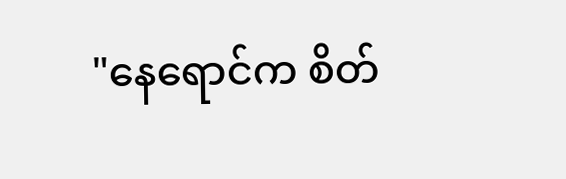"နေရောင်က စိတ်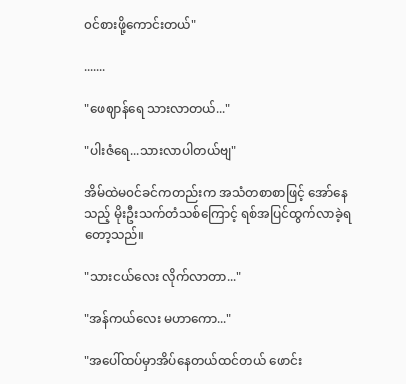၀င်စားဖို့ကောင်းတယ်"

.......

"ဖေဈာန်ရေ သားလာတယ်..."

"ပါးဇံရေ...သားလာပါတယ်ဗျ"

အိမ်ထဲမ၀င်ခင်ကတည်းက အသံတစာစာဖြင့် အော်နေသည့် မိုးဦးသက်တံသစ်ကြောင့် ရစ်အပြင်ထွက်လာခဲ့ရတော့သည်။

"သားငယ်လေး လိုက်လာတာ..."

"အန်ကယ်လေး မဟာကော..."

"အပေါ်ထပ်မှာအိပ်နေတယ်ထင်တယ် ဖောင်း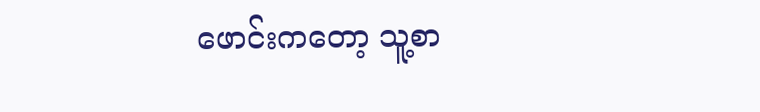ဖောင်းကတော့ သူ့စာ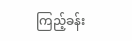ကြည့်ခန်း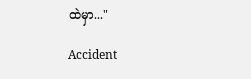ထဲမှာ..."

Accident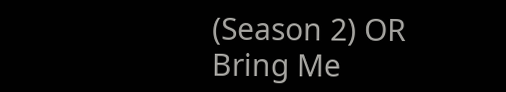(Season 2) OR Bring Me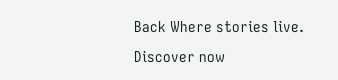Back Where stories live. Discover now